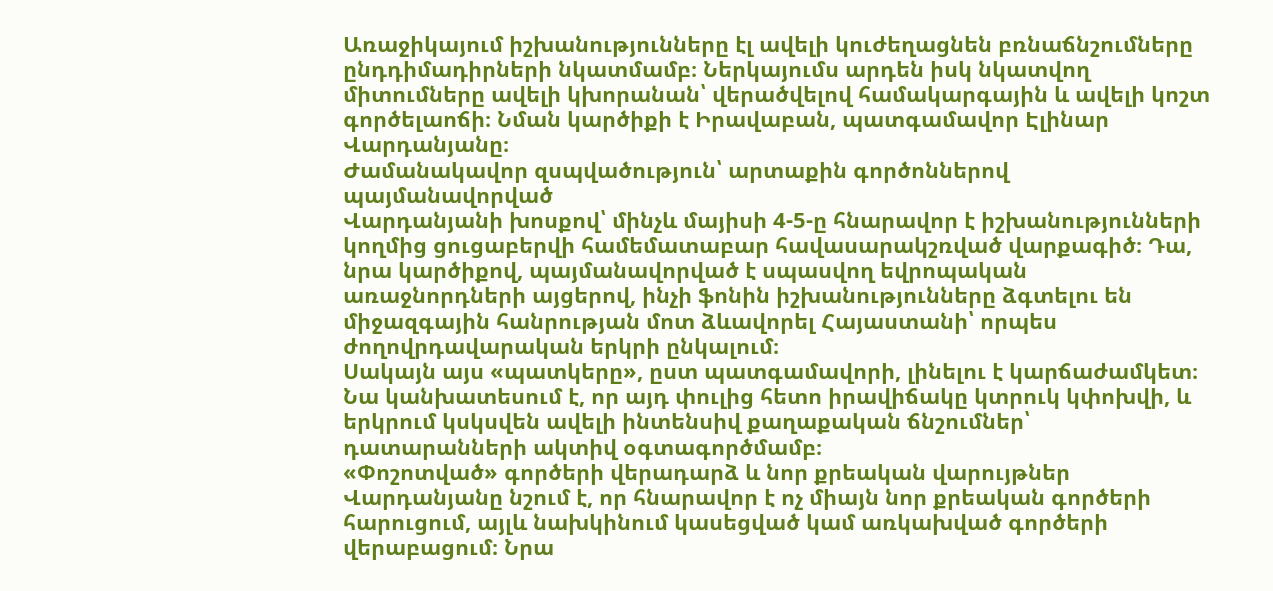Առաջիկայում իշխանությունները էլ ավելի կուժեղացնեն բռնաճնշումները ընդդիմադիրների նկատմամբ։ Ներկայումս արդեն իսկ նկատվող միտումները ավելի կխորանան՝ վերածվելով համակարգային և ավելի կոշտ գործելաոճի։ Նման կարծիքի է Իրավաբան, պատգամավոր Էլինար Վարդանյանը։
Ժամանակավոր զսպվածություն՝ արտաքին գործոններով պայմանավորված
Վարդանյանի խոսքով՝ մինչև մայիսի 4-5-ը հնարավոր է իշխանությունների կողմից ցուցաբերվի համեմատաբար հավասարակշռված վարքագիծ։ Դա, նրա կարծիքով, պայմանավորված է սպասվող եվրոպական առաջնորդների այցերով, ինչի ֆոնին իշխանությունները ձգտելու են միջազգային հանրության մոտ ձևավորել Հայաստանի՝ որպես ժողովրդավարական երկրի ընկալում։
Սակայն այս «պատկերը», ըստ պատգամավորի, լինելու է կարճաժամկետ։ Նա կանխատեսում է, որ այդ փուլից հետո իրավիճակը կտրուկ կփոխվի, և երկրում կսկսվեն ավելի ինտենսիվ քաղաքական ճնշումներ՝ դատարանների ակտիվ օգտագործմամբ։
«Փոշոտված» գործերի վերադարձ և նոր քրեական վարույթներ
Վարդանյանը նշում է, որ հնարավոր է ոչ միայն նոր քրեական գործերի հարուցում, այլև նախկինում կասեցված կամ առկախված գործերի վերաբացում։ Նրա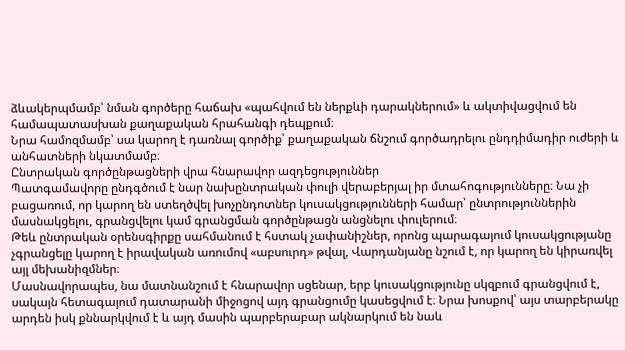ձևակերպմամբ՝ նման գործերը հաճախ «պահվում են ներքևի դարակներում» և ակտիվացվում են համապատասխան քաղաքական հրահանգի դեպքում։
Նրա համոզմամբ՝ սա կարող է դառնալ գործիք՝ քաղաքական ճնշում գործադրելու ընդդիմադիր ուժերի և անհատների նկատմամբ։
Ընտրական գործընթացների վրա հնարավոր ազդեցություններ
Պատգամավորը ընդգծում է նար նախընտրական փուլի վերաբերյալ իր մտահոգությունները։ Նա չի բացառում, որ կարող են ստեղծվել խոչընդոտներ կուսակցությունների համար՝ ընտրություններին մասնակցելու, գրանցվելու կամ գրանցման գործընթացն անցնելու փուլերում։
Թեև ընտրական օրենսգիրքը սահմանում է հստակ չափանիշներ, որոնց պարագայում կուսակցությանը չգրանցելը կարող է իրավական առումով «աբսուրդ» թվալ, Վարդանյանը նշում է, որ կարող են կիրառվել այլ մեխանիզմներ։
Մասնավորապես, նա մատնանշում է հնարավոր սցենար, երբ կուսակցությունը սկզբում գրանցվում է, սակայն հետագայում դատարանի միջոցով այդ գրանցումը կասեցվում է։ Նրա խոսքով՝ այս տարբերակը արդեն իսկ քննարկվում է և այդ մասին պարբերաբար ակնարկում են նաև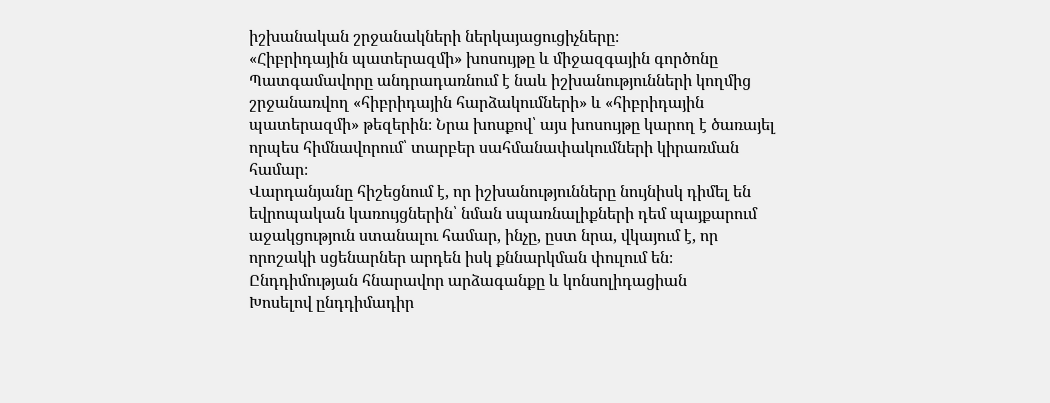իշխանական շրջանակների ներկայացուցիչները։
«Հիբրիդային պատերազմի» խոսույթը և միջազգային գործոնը
Պատգամավորը անդրադառնում է նաև իշխանությունների կողմից շրջանառվող «հիբրիդային հարձակումների» և «հիբրիդային պատերազմի» թեզերին։ Նրա խոսքով՝ այս խոսույթը կարող է ծառայել որպես հիմնավորում՝ տարբեր սահմանափակումների կիրառման համար։
Վարդանյանը հիշեցնում է, որ իշխանությունները նույնիսկ դիմել են եվրոպական կառույցներին՝ նման սպառնալիքների դեմ պայքարում աջակցություն ստանալու համար, ինչը, ըստ նրա, վկայում է, որ որոշակի սցենարներ արդեն իսկ քննարկման փուլում են։
Ընդդիմության հնարավոր արձագանքը և կոնսոլիդացիան
Խոսելով ընդդիմադիր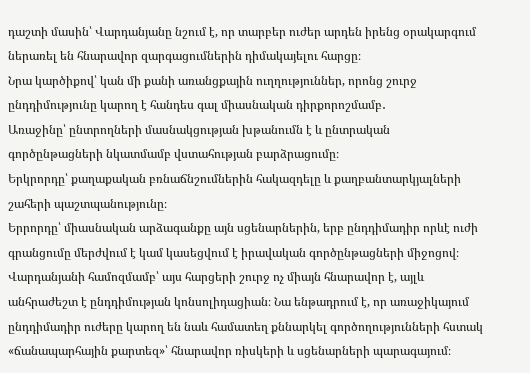դաշտի մասին՝ Վարդանյանը նշում է, որ տարբեր ուժեր արդեն իրենց օրակարգում ներառել են հնարավոր զարգացումներին դիմակայելու հարցը։
Նրա կարծիքով՝ կան մի քանի առանցքային ուղղություններ, որոնց շուրջ ընդդիմությունը կարող է հանդես գալ միասնական դիրքորոշմամբ․
Առաջինը՝ ընտրողների մասնակցության խթանումն է և ընտրական գործընթացների նկատմամբ վստահության բարձրացումը։
Երկրորդը՝ քաղաքական բռնաճնշումներին հակազդելը և քաղբանտարկյալների շահերի պաշտպանությունը։
Երրորդը՝ միասնական արձագանքը այն սցենարներին, երբ ընդդիմադիր որևէ ուժի գրանցումը մերժվում է կամ կասեցվում է իրավական գործընթացների միջոցով։
Վարդանյանի համոզմամբ՝ այս հարցերի շուրջ ոչ միայն հնարավոր է, այլև անհրաժեշտ է ընդդիմության կոնսոլիդացիան։ Նա ենթադրում է, որ առաջիկայում ընդդիմադիր ուժերը կարող են նաև համատեղ քննարկել գործողությունների հստակ «ճանապարհային քարտեզ»՝ հնարավոր ռիսկերի և սցենարների պարագայում։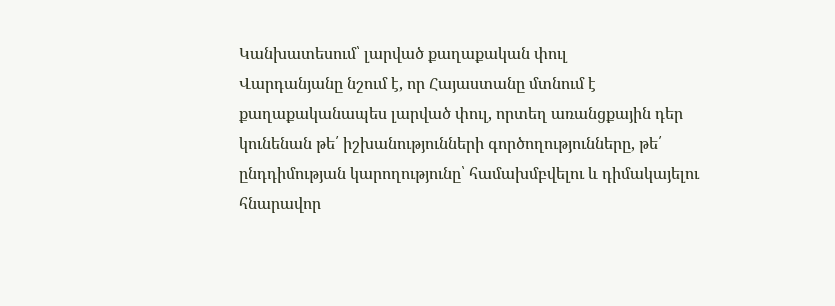Կանխատեսում՝ լարված քաղաքական փուլ
Վարդանյանը նշում է, որ Հայաստանը մտնում է քաղաքականապես լարված փուլ, որտեղ առանցքային դեր կունենան թե՛ իշխանությունների գործողությունները, թե՛ ընդդիմության կարողությունը՝ համախմբվելու և դիմակայելու հնարավոր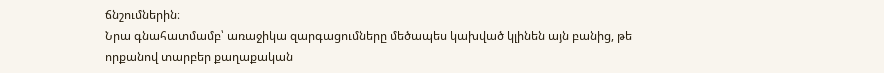ճնշումներին։
Նրա գնահատմամբ՝ առաջիկա զարգացումները մեծապես կախված կլինեն այն բանից, թե որքանով տարբեր քաղաքական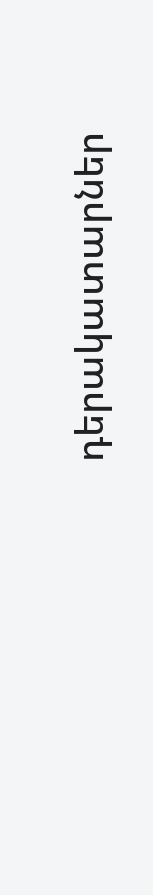դերակատարներ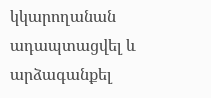կկարողանան ադապտացվել և արձագանքել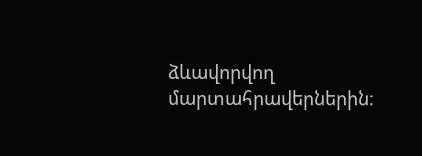ձևավորվող մարտահրավերներին։